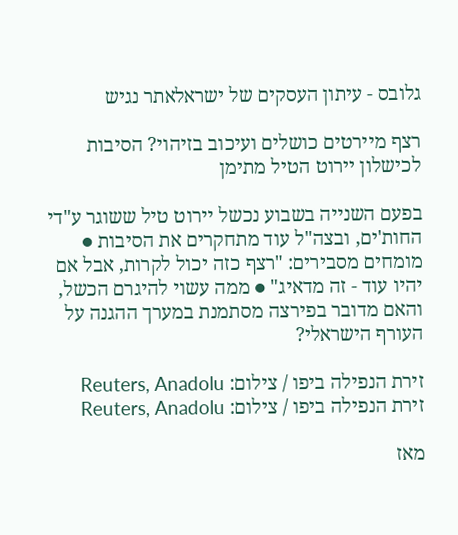גלובס - עיתון העסקים של ישראלאתר נגיש

רצף מיירטים כושלים ועיכוב בזיהוי? הסיבות לכישלון יירוט הטיל מתימן

בפעם השנייה בשבוע נכשל יירוט טיל ששוגר ע"די החות'ים, ובצה"ל עוד מתחקרים את הסיבות ● מומחים מסבירים: "רצף כזה יכול לקרות, אבל אם יהיו עוד - זה מדאיג" ● ממה עשוי להיגרם הכשל, והאם מדובר בפירצה מסתמנת במערך ההגנה על העורף הישראלי?

זירת הנפילה ביפו / צילום: Reuters, Anadolu
זירת הנפילה ביפו / צילום: Reuters, Anadolu

מאז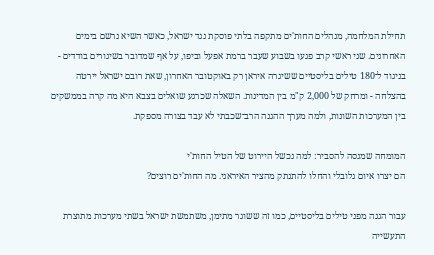תחילת המלחמה, מנהלים החות'ים מתקפה בלתי פוסקת נגד ישראל, כאשר השיא נרשם בימים האחרונים. שני ראשי קרב פגעו בשבוע שעבר ברמת אפעל וביפו, על אף שמדובר בשיגורים בודדים - בניגוד ל־180 טילים בליסטיים ששיגרה איראן רק באוקטובר האחרון, שאת רובם ישראל יירטה בהצלחה - ומרחק של 2,000 ק"מ בין המדינות. השאלה שכרגע שואלים בצבא היא מה קרה בממשקים בין המערכות השונות, ולמה מערך ההגנה הרב־שכבתי לא עבד בצורה מספקת.

המומחה שמנסה להסביר: למה נכשל היירוט של הטיל החות'י
הם יצרו איום גלובלי והחלו להתנתק מהציר האיראני. מה החות'ים רוצים?

עבור הגנה מפני טילים בליסטיים, כמו זה ששוגר מתימן, משתמשת ישראל בשתי מערכות מתוצרת התעשייה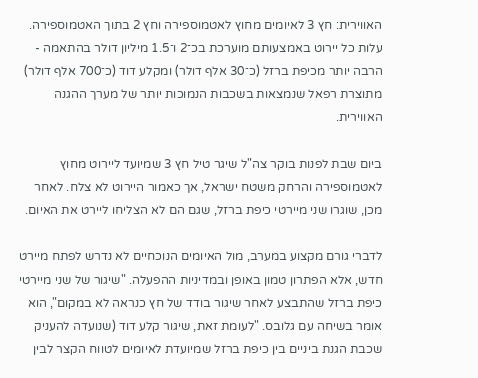האווירית: חץ 3 לאיומים מחוץ לאטמוספירה וחץ 2 בתוך האטמוספירה. עלות כל יירוט באמצעותם מוערכת בכ־2 ו־1.5 מיליון דולר בהתאמה - הרבה יותר מכיפת ברזל (כ־30 אלף דולר) ומקלע דוד (כ־700 אלף דולר) מתוצרת רפאל שנמצאות בשכבות הנמוכות יותר של מערך ההגנה האווירית.

ביום שבת לפנות בוקר צה"ל שיגר טיל חץ 3 שמיועד ליירוט מחוץ לאטמוספירה והרחק משטח ישראל, אך כאמור היירוט לא צלח. לאחר מכן, שוגרו שני מיירטי כיפת ברזל, שגם הם לא הצליחו ליירט את האיום.

לדברי גורם מקצוע במערב, מול האיומים הנוכחיים לא נדרש לפתח מיירט חדש, אלא הפתרון טמון באופן ובמדיניות ההפעלה. "שיגור של שני מיירטי כיפת ברזל שהתבצע לאחר שיגור בודד של חץ כנראה לא במקום", הוא אומר בשיחה עם גלובס. "לעומת זאת, שיגור קלע דוד (שנועדה להעניק שכבת הגנת ביניים בין כיפת ברזל שמיועדת לאיומים לטווח הקצר לבין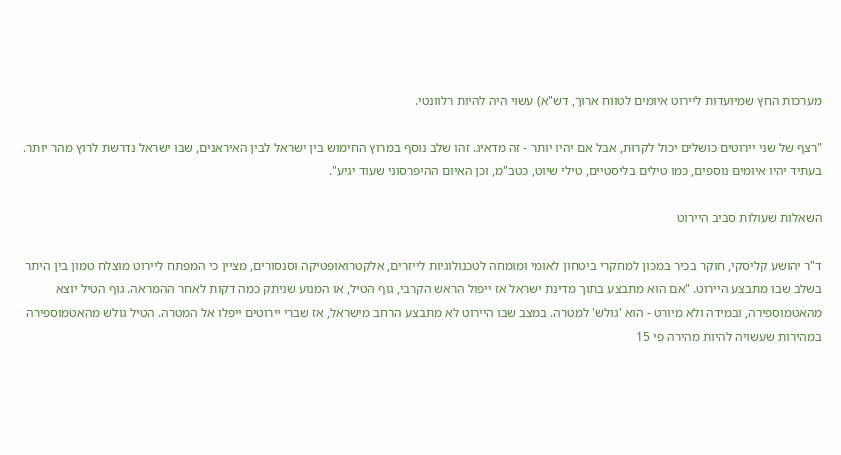מערכות החץ שמיועדות ליירוט איומים לטווח ארוך, דש"א) עשוי היה להיות רלוונטי.

"רצף של שני יירוטים כושלים יכול לקרות, אבל אם יהיו יותר - זה מדאיג. זהו שלב נוסף במרוץ החימוש בין ישראל לבין האיראנים, שבו ישראל נדרשת לרוץ מהר יותר. בעתיד יהיו איומים נוספים, כמו טילים בליסטיים, טילי שיוט, כטב"מ, וכן האיום ההיפרסוני שעוד יגיע".

השאלות שעולות סביב היירוט

ד"ר יהושע קליסקי, חוקר בכיר במכון למחקרי ביטחון לאומי ומומחה לטכנולוגיות לייזרים, אלקטרואופטיקה וסנסורים, מציין כי המפתח ליירוט מוצלח טמון בין היתר בשלב שבו מתבצע היירוט. "אם הוא מתבצע בתוך מדינת ישראל אז ייפול הראש הקרבי, גוף הטיל, או המנוע שניתק כמה דקות לאחר ההמראה. גוף הטיל יוצא מהאטמוספירה, ובמידה ולא מיורט - הוא 'גולש' למטרה. במצב שבו היירוט לא מתבצע הרחב מישראל, אז שברי יירוטים ייפלו אל המטרה. הטיל גולש מהאטמוספירה במהירות שעשויה להיות מהירה פי 15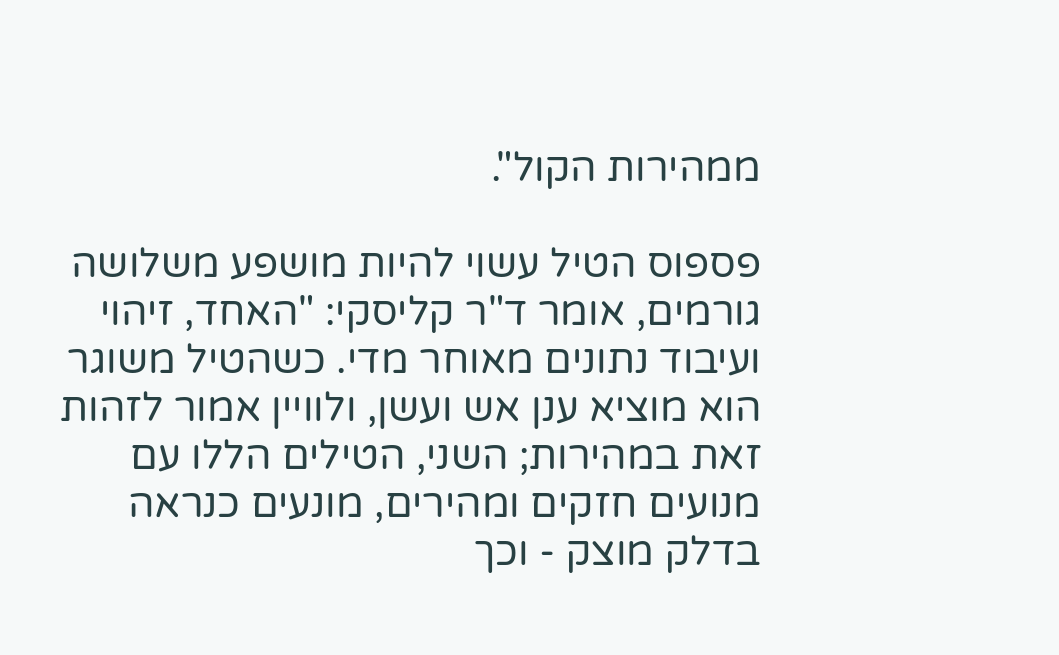ממהירות הקול".

פספוס הטיל עשוי להיות מושפע משלושה גורמים, אומר ד"ר קליסקי: "האחד, זיהוי ועיבוד נתונים מאוחר מדי. כשהטיל משוגר הוא מוציא ענן אש ועשן, ולוויין אמור לזהות זאת במהירות; השני, הטילים הללו עם מנועים חזקים ומהירים, מונעים כנראה בדלק מוצק - וכך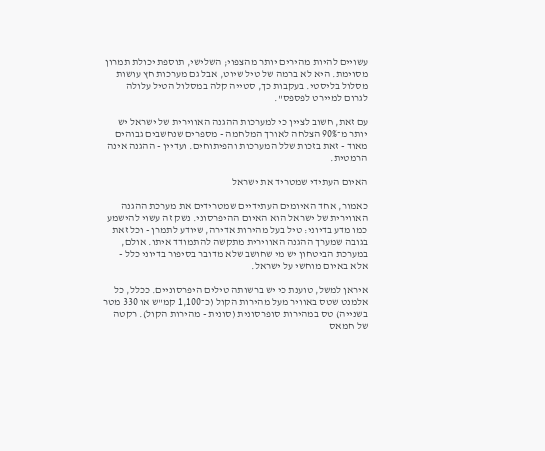עשויים להיות מהירים יותר מהצפוי; השלישי, תוספת יכולת תמרון מסוימת. היא לא ברמה של טיל שיוט, אבל גם מערכות חץ עושות מסלול בליסטי. בעקבות כך, סטייה קלה במסלול הטיל עלולה לגרום למיירט לפספס".

עם זאת, חשוב לציין כי למערכות ההגנה האווירית של ישראל יש יותר מ־90% הצלחה לאורך המלחמה - מספרים שנחשבים גבוהים מאוד - זאת בזכות שלל המערכות והפיתוחים. ועדיין - ההגנה אינה הרמטית.

האיום העתידי שמטריד את ישראל

כאמור, אחד האיומים העתידיים שמטרידים את מערכת ההגנה האווירית של ישראל הוא האיום ההיפרסוני. נשק זה עשוי להישמע כמו מדע בדיוני: טיל בעל מהירות אדירה, שיודע לתמרן - וכל זאת בגובה שמערך ההגנה האווירית מתקשה להתמודד איתו. אולם, במערכת הביטחון יש מי שחושב שלא מדובר בסיפור בדיוני כלל - אלא באיום מוחשי על ישראל.

איראן למשל, טוענת כי יש ברשותה טילים היפרסוניים. ככלל, כל אלמנט שטס באוויר מעל מהירות הקול (כ־1,100 קמ"ש או 330 מטר בשנייה) טס במהירות סופרסונית (סונית - מהירות הקול). רקטה של חמאס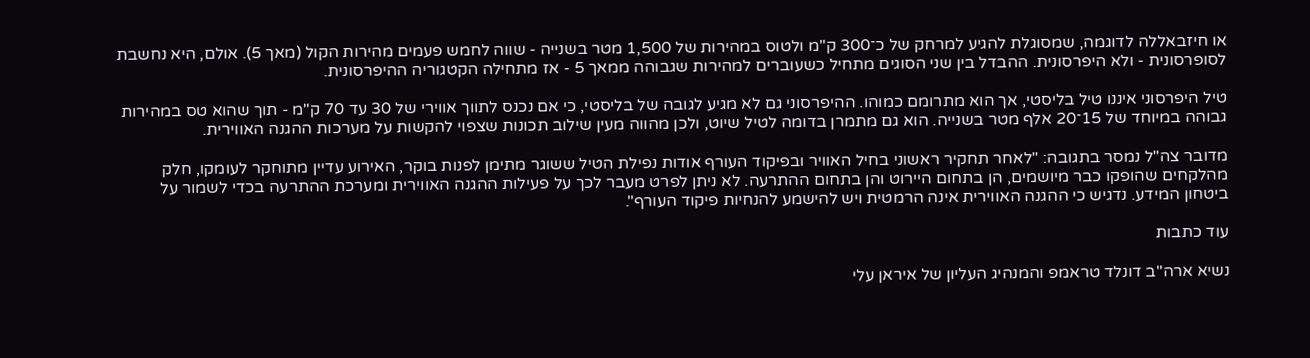או חיזבאללה לדוגמה, שמסוגלת להגיע למרחק של כ־300 ק"מ ולטוס במהירות של 1,500 מטר בשנייה - שווה לחמש פעמים מהירות הקול (מאך 5). אולם, היא נחשבת לסופרסונית - ולא היפרסונית. ההבדל בין שני הסוגים מתחיל כשעוברים למהירות שגבוהה ממאך 5 - אז מתחילה הקטגוריה ההיפרסונית.

טיל היפרסוני איננו טיל בליסטי, אך הוא מתרומם כמוהו. ההיפרסוני גם לא מגיע לגובה של בליסטי, כי אם נכנס לתווך אווירי של 30 עד 70 ק"מ - תוך שהוא טס במהירות גבוהה במיוחד של 15־20 אלף מטר בשנייה. הוא גם מתמרן בדומה לטיל שיוט, ולכן מהווה מעין שילוב תכונות שצפוי להקשות על מערכות ההגנה האווירית.

מדובר צה"ל נמסר בתגובה: "לאחר תחקיר ראשוני בחיל האוויר ובפיקוד העורף אודות נפילת הטיל ששוגר מתימן לפנות בוקר, האירוע עדיין מתוחקר לעומקו, חלק מהלקחים שהופקו כבר מיושמים, הן בתחום היירוט והן בתחום ההתרעה. לא ניתן לפרט מעבר לכך על פעילות ההגנה האווירית ומערכת ההתרעה בכדי לשמור על ביטחון המידע. נדגיש כי ההגנה האווירית אינה הרמטית ויש להישמע להנחיות פיקוד העורף".

עוד כתבות

נשיא ארה''ב דונלד טראמפ והמנהיג העליון של איראן עלי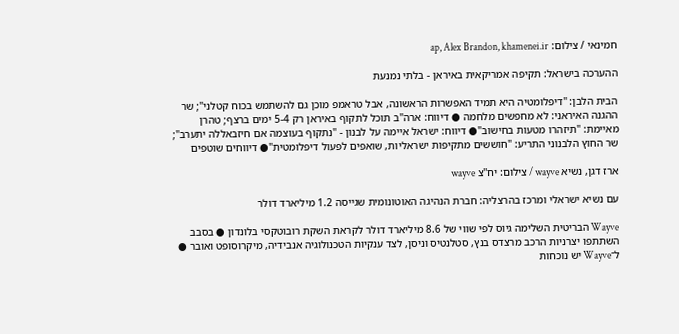חמינאי / צילום: ap, Alex Brandon, khamenei.ir

ההערכה בישראל: תקיפה אמריקאית באיראן - בלתי נמנעת

הבית הלבן: "דיפלומטיה היא תמיד האפשרות הראשונה, אבל טראמפ מוכן גם להשתמש בכוח קטלני"; שר ההגנה האיראני: לא מחפשים מלחמה ● דיווח: ארה"ב תוכל לתקוף באיראן רק 5-4 ימים ברצף; טהרן מאיימת: "תיזהרו מטעות בחישוב"● דיווח: ישראל איימה על לבנון - "נתקוף בעוצמה אם חיזבאללה יתערב"; שר החוץ הלבנוני התריע: "חוששים מתקיפות ישראליות, שואפים לפעול דיפלומטית"● דיווחים שוטפים

ארז דגן, נשיא wayve / צילום: יח''צ wayve

עם נשיא ישראלי ומרכז בהרצליה: חברת הנהיגה האוטונומית שגייסה 1.2 מיליארד דולר

Wayve הבריטית השלימה גיוס לפי שווי של 8.6 מיליארד דולר לקראת השקת רובוטקסי בלונדון ● בסבב השתתפו יצרניות הרכב מרצדס בנץ, סטלנטיס וניסן, לצד ענקיות הטכנולוגיה אנבידיה, מיקרוסופט ואובר ● ל־Wayve יש נוכחות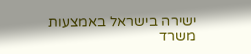ישירה בישראל באמצעות משרד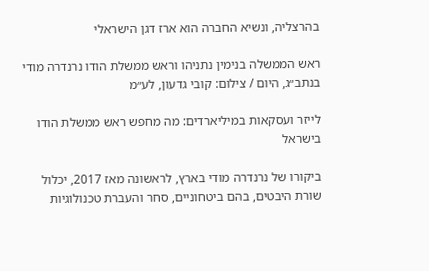בהרצליה, ונשיא החברה הוא ארז דגן הישראלי

ראש הממשלה בנימין נתניהו וראש ממשלת הודו נרנדרה מודי בנתב״ג, היום / צילום: קובי גדעון, לע״מ

לייזר ועסקאות במיליארדים: מה מחפש ראש ממשלת הודו בישראל

ביקורו של נרנדרה מודי בארץ, לראשונה מאז 2017, יכלול שורת היבטים, בהם ביטחוניים, סחר והעברת טכנולוגיות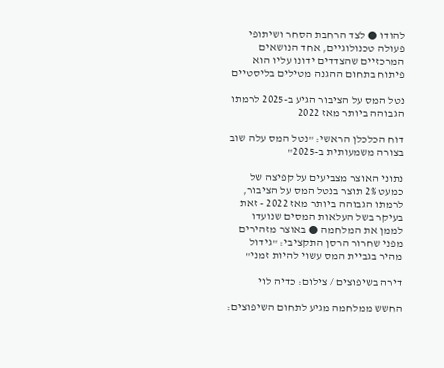להודו ● לצד הרחבת הסחר ושיתופי פעולה טכנולוגיים, אחד הנושאים המרכזיים שהצדדים ידונו עליו הוא פיתוח בתחום ההגנה מטילים בליסטיים

נטל המס על הציבור הגיע ב-2025 לרמתו הגבוהה ביותר מאז 2022

דוח הכלכלן הראשי: "נטל המס עלה שוב בצורה משמעותית ב-2025"

נתוני האוצר מצביעים על קפיצה של כמעט 2% תוצר בנטל המס על הציבור, לרמתו הגבוהה ביותר מאז 2022 - זאת בעיקר בשל העלאות המסים שנועדו לממן את המלחמה ● באוצר מזהירים מפני שחרור הרסן התקציבי: "גידול מהיר בגביית המס עשוי להיות זמני"

דירה בשיפוצים / צילום: כדיה לוי

החשש ממלחמה מגיע לתחום השיפוצים: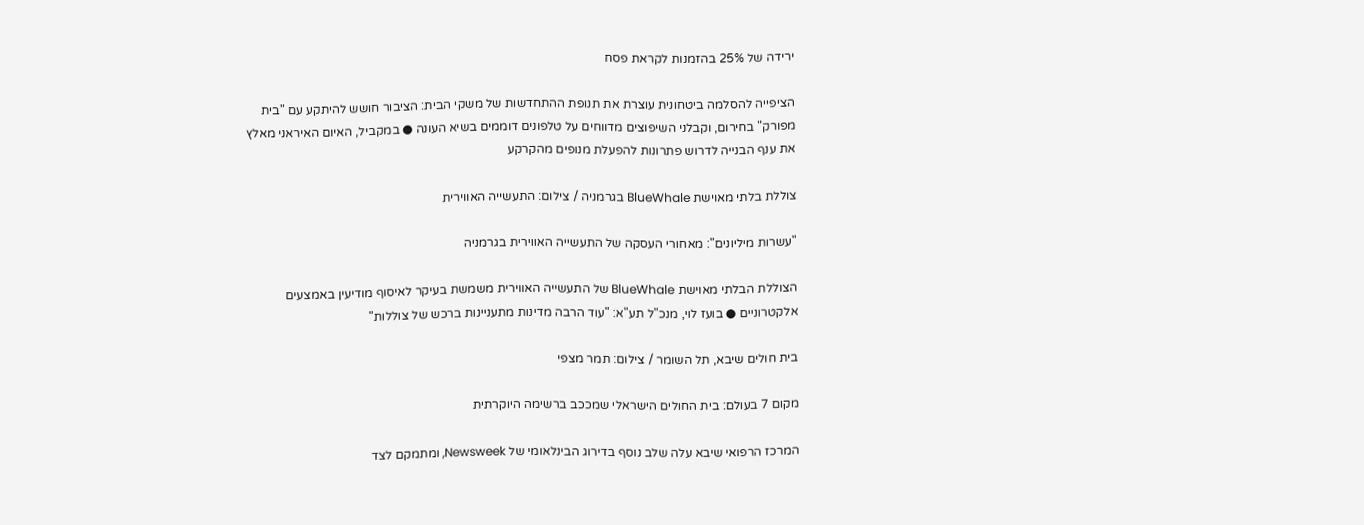ירידה של 25% בהזמנות לקראת פסח

הציפייה להסלמה ביטחונית עוצרת את תנופת ההתחדשות של משקי הבית: הציבור חושש להיתקע עם "בית מפורק" בחירום, וקבלני השיפוצים מדווחים על טלפונים דוממים בשיא העונה ● במקביל, האיום האיראני מאלץ את ענף הבנייה לדרוש פתרונות להפעלת מנופים מהקרקע

צוללת בלתי מאוישת BlueWhale בגרמניה / צילום: התעשייה האווירית

"עשרות מיליונים": מאחורי העסקה של התעשייה האווירית בגרמניה

הצוללת הבלתי מאוישת BlueWhale של התעשייה האווירית משמשת בעיקר לאיסוף מודיעין באמצעים אלקטרוניים ● בועז לוי, מנכ"ל תע"א: "עוד הרבה מדינות מתעניינות ברכש של צוללות"

בית חולים שיבא, תל השומר / צילום: תמר מצפי

מקום 7 בעולם: בית החולים הישראלי שמככב ברשימה היוקרתית

המרכז הרפואי שיבא עלה שלב נוסף בדירוג הבינלאומי של Newsweek, ומתמקם לצד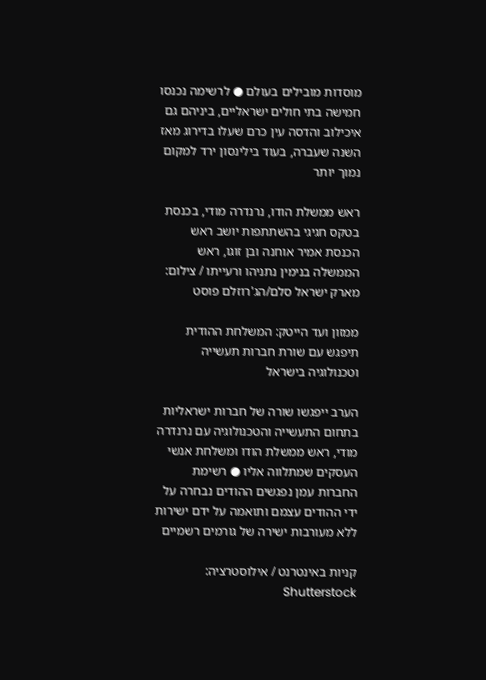מוסדות מובילים בעולם ● לרשימה נכנסו חמישה בתי חולים ישראליים, ביניהם גם איכילוב והדסה עין כרם שעלו בדירוג מאז השנה שעברה, בעוד בילינסון ירד למקום נמוך יותר

ראש ממשלת הודו, נרנדרה מודי, בכנסת בטקס חגיגי בהשתתפות יושב ראש הכנסת אמיר אוחנה ובן זוגו, ראש הממשלה בנימין נתניהו ורעייתו / צילום: מארק ישראל סלם/הג'רוזלם פוסט

ממזון ועד הייטק: המשלחת ההודית תיפגש עם שורת חברות תעשייה וטכנולוגיה בישראל

הערב ייפגשו שורה של חברות ישראליות בתחום התעשייה והטכנולוגיה עם נרנדרה מודי, ראש ממשלת הודו ומשלחת אנשי העסקים שמתלווה אליו ● רשימת החברות עמן נפגשים ההודים נבחרה על ידי ההודים עצמם ותואמה על ידם ישירות ללא מעורבות ישירה של גורמים רשמיים

קניות באינטרנט / אילוסטרציה: Shutterstock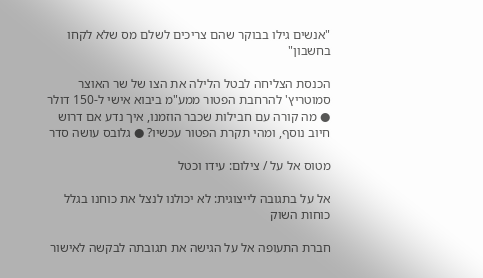"אנשים גילו בבוקר שהם צריכים לשלם מס שלא לקחו בחשבון"

הכנסת הצליחה לבטל הלילה את הצו של שר האוצר סמוטריץ' להרחבת הפטור ממע"מ ביבוא אישי ל-150 דולר ● מה קורה עם חבילות שכבר הוזמנו, איך נדע אם דרוש חיוב נוסף, ומהי תקרת הפטור עכשיו? ● גלובס עושה סדר

מטוס אל על / צילום: עידו וכטל

אל על בתגובה לייצוגית: לא יכולנו לנצל את כוחנו בגלל כוחות השוק

חברת התעופה אל על הגישה את תגובתה לבקשה לאישור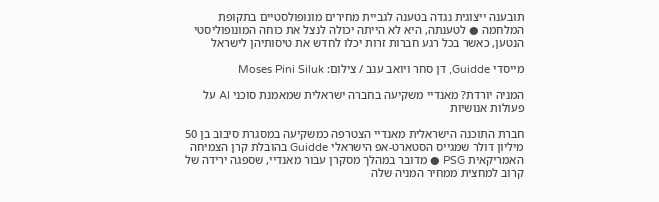תובענה ייצוגית נגדה בטענה לגביית מחירים מונופולסטיים בתקופת המלחמה ● לטענתה, היא לא הייתה יכולה לנצל את כוחה המונופוליסטי הנטען, כאשר בכל רגע חברות זרות יכלו לחדש את טיסותיהן לישראל

מייסדי Guidde, דן סחר ויואב ענב / צילום: Moses Pini Siluk

המניה יורדת? מאנדיי משקיעה בחברה ישראלית שמאמנת סוכני AI על פעולות אנושיות

חברת התוכנה הישראלית מאנדיי הצטרפה כמשקיעה במסגרת סיבוב בן 50 מיליון דולר שמגייס הסטארט-אפ הישראלי Guidde בהובלת קרן הצמיחה האמריקאית PSG ● מדובר במהלך מסקרן עבור מאנדיי, שספגה ירידה של קרוב למחצית ממחיר המניה שלה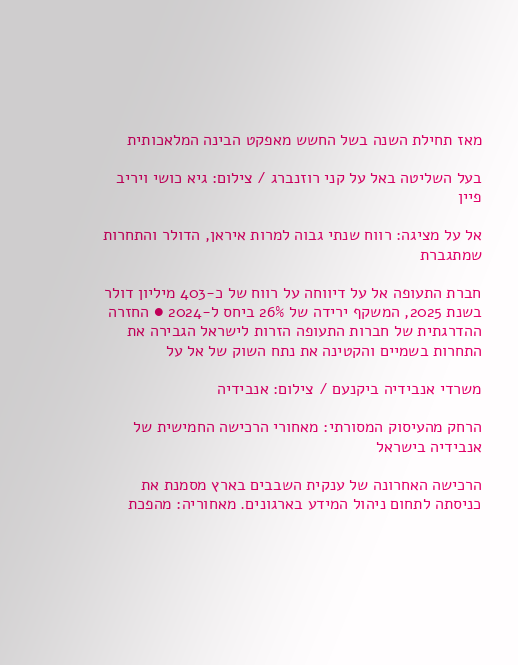מאז תחילת השנה בשל החשש מאפקט הבינה המלאכותית

בעל השליטה באל על קני רוזנברג / צילום: גיא כושי ויריב פיין

אל על מציגה: רווח שנתי גבוה למרות איראן, הדולר והתחרות שמתגברת

חברת התעופה אל על דיווחה על רווח של כ-403 מיליון דולר בשנת 2025, המשקף ירידה של 26% ביחס ל-2024 ● החזרה ההדרגתית של חברות התעופה הזרות לישראל הגבירה את התחרות בשמיים והקטינה את נתח השוק של אל על

משרדי אנבידיה ביקנעם / צילום: אנבידיה

הרחק מהעיסוק המסורתי: מאחורי הרכישה החמישית של אנבידיה בישראל

הרכישה האחרונה של ענקית השבבים בארץ מסמנת את כניסתה לתחום ניהול המידע בארגונים. מאחוריה: מהפכת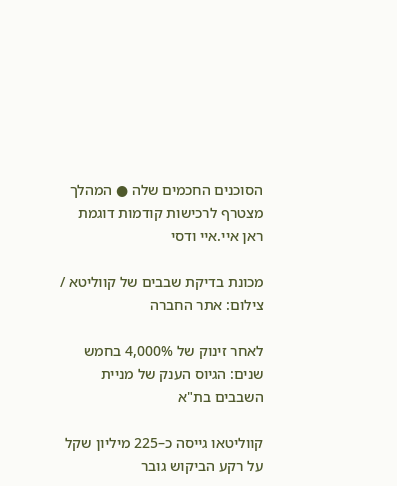הסוכנים החכמים שלה ● המהלך מצטרף לרכישות קודמות דוגמת ראן איי.איי ודסי

מכונת בדיקת שבבים של קווליטא / צילום: אתר החברה

לאחר זינוק של 4,000% בחמש שנים: הגיוס הענק של מניית השבבים בת"א

קווליטאו גייסה כ–225 מיליון שקל על רקע הביקוש גובר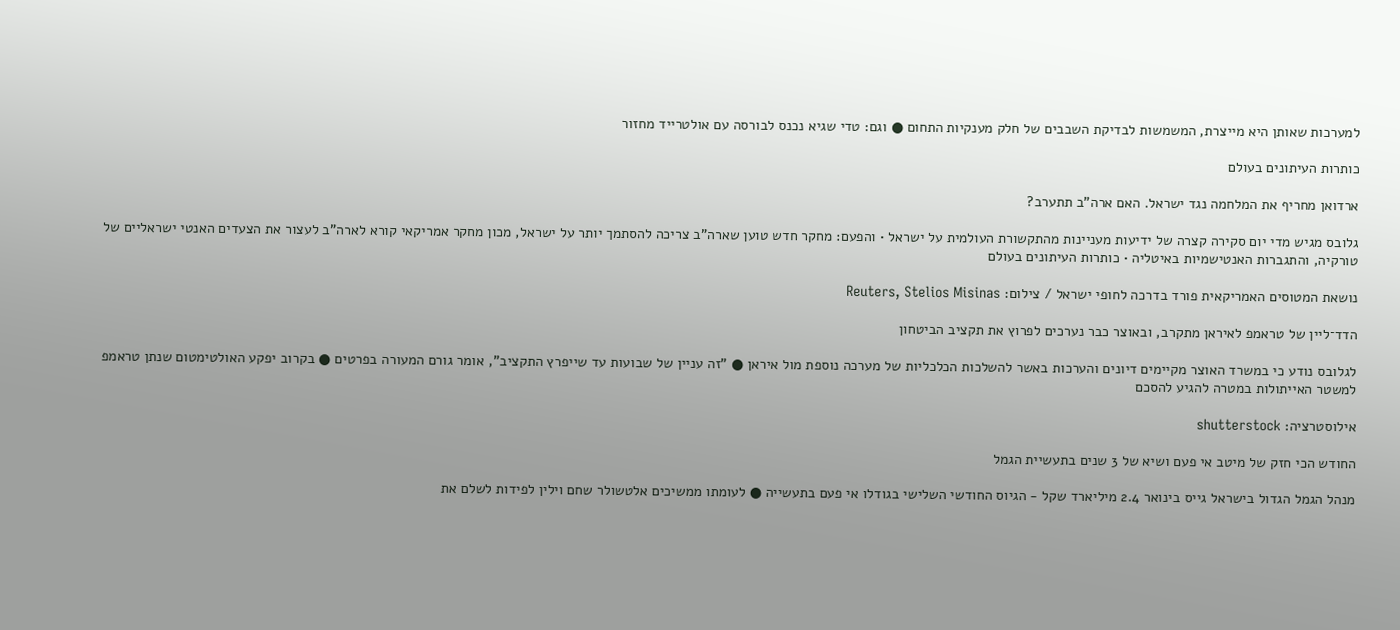למערכות שאותן היא מייצרת, המשמשות לבדיקת השבבים של חלק מענקיות התחום ● וגם: טדי שגיא נכנס לבורסה עם אולטרייד מחזור

כותרות העיתונים בעולם

ארדואן מחריף את המלחמה נגד ישראל. האם ארה"ב תתערב?

גלובס מגיש מדי יום סקירה קצרה של ידיעות מעניינות מהתקשורת העולמית על ישראל • והפעם: מחקר חדש טוען שארה"ב צריכה להסתמך יותר על ישראל, מכון מחקר אמריקאי קורא לארה"ב לעצור את הצעדים האנטי ישראליים של טורקיה, והתגברות האנטישמיות באיטליה • כותרות העיתונים בעולם

נושאת המטוסים האמריקאית פורד בדרכה לחופי ישראל / צילום: Reuters, Stelios Misinas

הדד־ליין של טראמפ לאיראן מתקרב, ובאוצר כבר נערכים לפרוץ את תקציב הביטחון

לגלובס נודע כי במשרד האוצר מקיימים דיונים והערכות באשר להשלכות הכלכליות של מערכה נוספת מול איראן ● "זה עניין של שבועות עד שייפרץ התקציב", אומר גורם המעורה בפרטים ● בקרוב יפקע האולטימטום שנתן טראמפ למשטר האייתולות במטרה להגיע להסכם

אילוסטרציה: shutterstock

החודש הכי חזק של מיטב אי פעם ושיא של 3 שנים בתעשיית הגמל

מנהל הגמל הגדול בישראל גייס בינואר 2.4 מיליארד שקל - הגיוס החודשי השלישי בגודלו אי פעם בתעשייה ● לעומתו ממשיכים אלטשולר שחם וילין לפידות לשלם את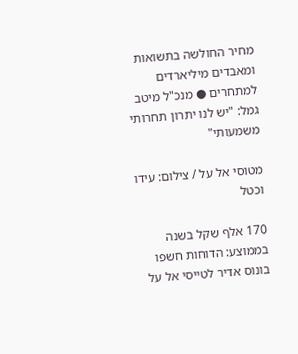מחיר החולשה בתשואות ומאבדים מיליארדים למתחרים ● מנכ"ל מיטב גמל: "יש לנו יתרון תחרותי משמעותי"

מטוסי אל על / צילום: עידו וכטל

170 אלף שקל בשנה בממוצע: הדוחות חשפו בונוס אדיר לטייסי אל על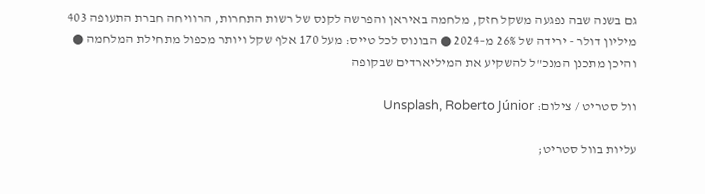גם בשנה שבה נפגעה משקל חזק, מלחמה באיראן והפרשה לקנס של רשות התחרות, הרוויחה חברת התעופה 403 מיליון דולר - ירידה של 26% מ–2024 ● הבונוס לכל טייס: מעל 170 אלף שקל ויותר מכפול מתחילת המלחמה ● והיכן מתכנן המנכ"ל להשקיע את המיליארדים שבקופה

וול סטריט / צילום: Unsplash, Roberto Júnior

עליות בוול סטריט;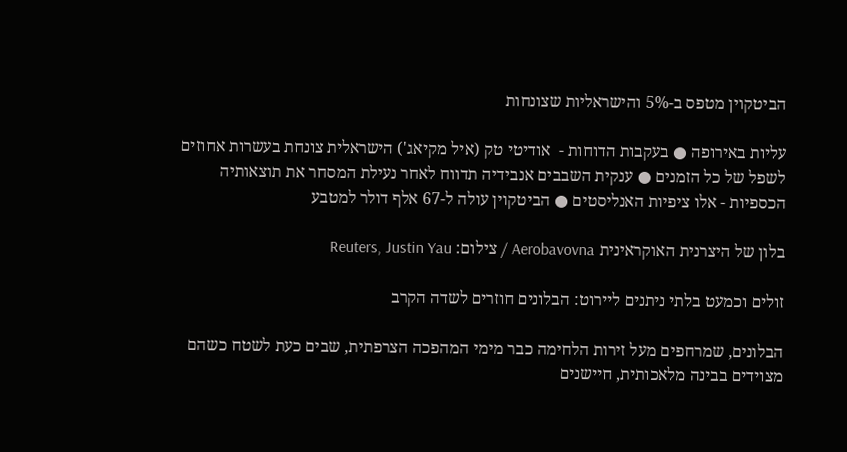הביטקוין מטפס ב-5% והישראליות שצונחות

עליות באירופה ● בעקבות הדוחות -  אודיטי טק (איל מקיאג') הישראלית צונחת בעשרות אחוזים לשפל של כל הזמנים ● ענקית השבבים אנבידיה תדווח לאחר נעילת המסחר את תוצאותיה הכספיות - אלו ציפיות האנליסטים ● הביטקוין עולה ל-67 אלף דולר למטבע

בלון של היצרנית האוקראינית Aerobavovna / צילום: Reuters, Justin Yau

זולים וכמעט בלתי ניתנים ליירוט: הבלונים חוזרים לשדה הקרב

הבלונים, שמרחפים מעל זירות הלחימה כבר מימי המהפכה הצרפתית, שבים כעת לשטח כשהם מצוידים בבינה מלאכותית, חיישנים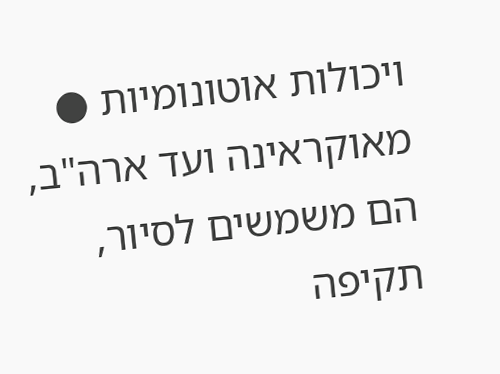ויכולות אוטונומיות ● מאוקראינה ועד ארה"ב, הם משמשים לסיור, תקיפה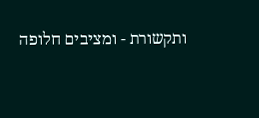ותקשורת - ומציבים חלופה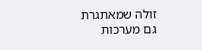זולה שמאתגרת גם מערכות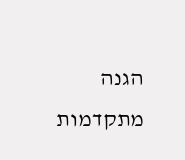הגנה מתקדמות